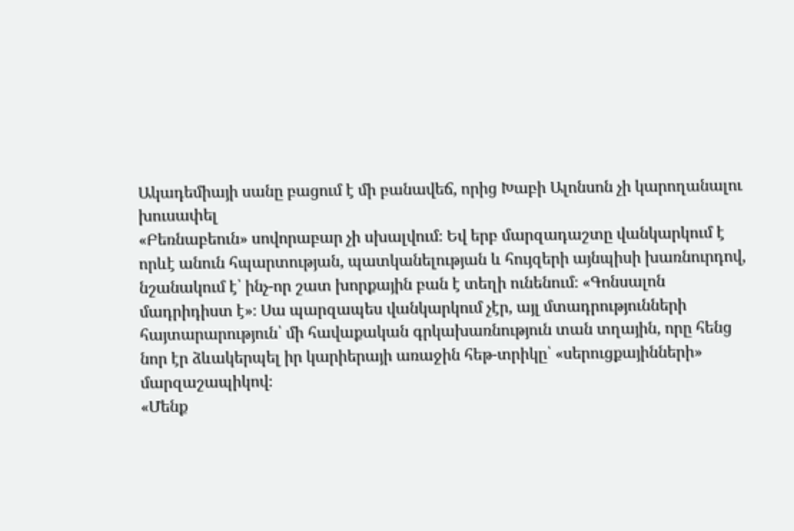Ակադեմիայի սանը բացում է մի բանավեճ, որից Խաբի Ալոնսոն չի կարողանալու խուսափել
«Բեռնաբեուն» սովորաբար չի սխալվում։ Եվ երբ մարզադաշտը վանկարկում է որևէ անուն հպարտության, պատկանելության և հույզերի այնպիսի խառնուրդով, նշանակում է՝ ինչ-որ շատ խորքային բան է տեղի ունենում։ «Գոնսալոն մադրիդիստ է»։ Սա պարզապես վանկարկում չէր, այլ մտադրությունների հայտարարություն՝ մի հավաքական գրկախառնություն տան տղային, որը հենց նոր էր ձևակերպել իր կարիերայի առաջին հեթ-տրիկը՝ «սերուցքայինների» մարզաշապիկով։
«Մենք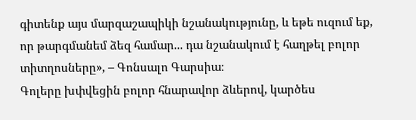գիտենք այս մարզաշապիկի նշանակությունը, և եթե ուզում եք, որ թարգմանեմ ձեզ համար... դա նշանակում է հաղթել բոլոր տիտղոսները», – Գոնսալո Գարսիա։
Գոլերը խփվեցին բոլոր հնարավոր ձևերով, կարծես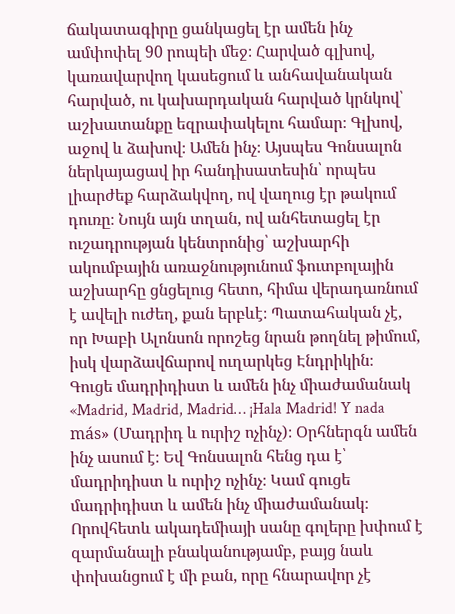ճակատագիրը ցանկացել էր ամեն ինչ ամփոփել 90 րոպեի մեջ։ Հարված գլխով, կառավարվող կասեցում և անհավանական հարված, ու կախարդական հարված կրնկով՝ աշխատանքը եզրափակելու համար։ Գլխով, աջով և ձախով։ Ամեն ինչ։ Այսպես Գոնսալոն ներկայացավ իր հանդիսատեսին՝ որպես լիարժեք հարձակվող, ով վաղուց էր թակում դուռը։ Նույն այն տղան, ով անհետացել էր ուշադրության կենտրոնից՝ աշխարհի ակումբային առաջնությունում ֆուտբոլային աշխարհը ցնցելուց հետո, հիմա վերադառնում է ավելի ուժեղ, քան երբևէ։ Պատահական չէ, որ Խաբի Ալոնսոն որոշեց նրան թողնել թիմում, իսկ վարձավճարով ուղարկեց Էնդրիկին։
Գուցե մադրիդիստ և ամեն ինչ միաժամանակ
«Madrid, Madrid, Madrid… ¡Hala Madrid! Y nada más» (Մադրիդ և ուրիշ ոչինչ)։ Օրհներգն ամեն ինչ ասում է։ Եվ Գոնսալոն հենց դա է՝ մադրիդիստ և ուրիշ ոչինչ։ Կամ գուցե մադրիդիստ և ամեն ինչ միաժամանակ։ Որովհետև ակադեմիայի սանը գոլերը խփում է զարմանալի բնականությամբ, բայց նաև փոխանցում է մի բան, որը հնարավոր չէ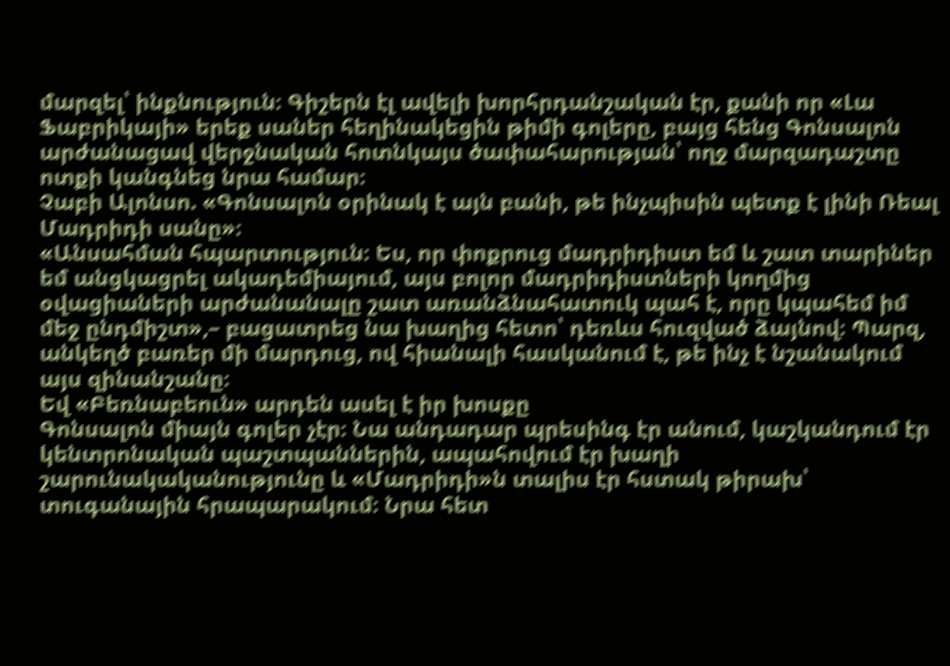մարզել՝ ինքնություն։ Գիշերն էլ ավելի խորհրդանշական էր, քանի որ «Լա Ֆաբրիկայի» երեք սաներ հեղինակեցին թիմի գոլերը, բայց հենց Գոնսալոն արժանացավ վերջնական հոտնկայս ծափահարության՝ ողջ մարզադաշտը ոտքի կանգնեց նրա համար։
Չաբի Ալոնսո. «Գոնսալոն օրինակ է այն բանի, թե ինչպիսին պետք է լինի Ռեալ Մադրիդի սանը»։
«Անսահման հպարտություն։ Ես, որ փոքրուց մադրիդիստ եմ և շատ տարիներ եմ անցկացրել ակադեմիայում, այս բոլոր մադրիդիստների կողմից օվացիաների արժանանալը շատ առանձնահատուկ պահ է, որը կպահեմ իմ մեջ ընդմիշտ»,– բացատրեց նա խաղից հետո՝ դեռևս հուզված ձայնով։ Պարզ, անկեղծ բառեր մի մարդուց, ով հիանալի հասկանում է, թե ինչ է նշանակում այս զինանշանը։
Եվ «Բեռնաբեուն» արդեն ասել է իր խոսքը
Գոնսալոն միայն գոլեր չէր։ Նա անդադար պրեսինգ էր անում, կաշկանդում էր կենտրոնական պաշտպաններին, ապահովում էր խաղի շարունակականությունը և «Մադրիդի»ն տալիս էր հստակ թիրախ՝ տուգանային հրապարակում։ Նրա հետ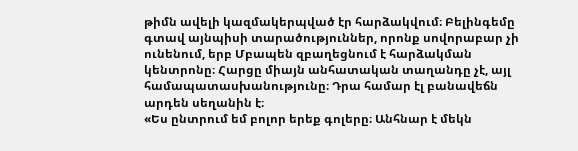թիմն ավելի կազմակերպված էր հարձակվում։ Բելինգեմը գտավ այնպիսի տարածություններ, որոնք սովորաբար չի ունենում, երբ Մբապեն զբաղեցնում է հարձակման կենտրոնը։ Հարցը միայն անհատական տաղանդը չէ, այլ համապատասխանությունը։ Դրա համար էլ բանավեճն արդեն սեղանին է։
«Ես ընտրում եմ բոլոր երեք գոլերը։ Անհնար է մեկն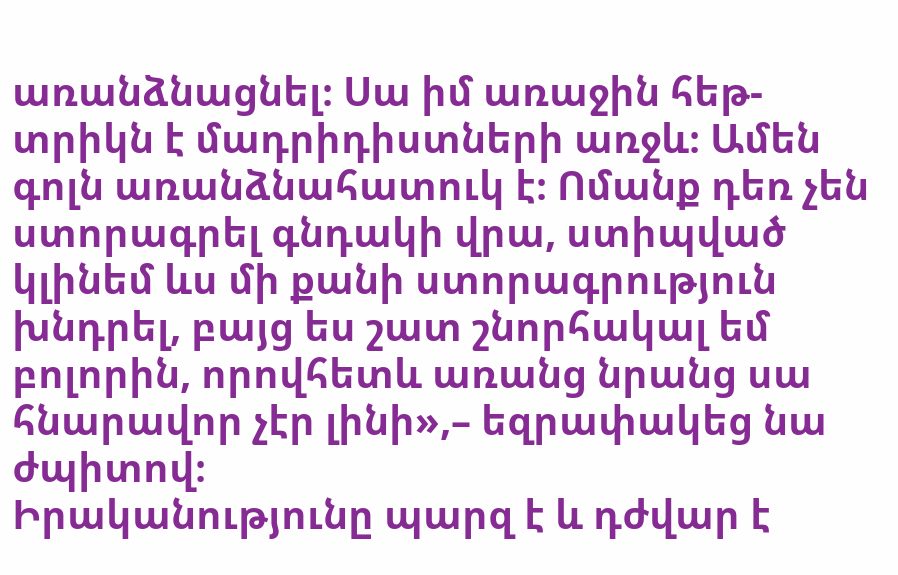առանձնացնել։ Սա իմ առաջին հեթ-տրիկն է մադրիդիստների առջև։ Ամեն գոլն առանձնահատուկ է։ Ոմանք դեռ չեն ստորագրել գնդակի վրա, ստիպված կլինեմ ևս մի քանի ստորագրություն խնդրել, բայց ես շատ շնորհակալ եմ բոլորին, որովհետև առանց նրանց սա հնարավոր չէր լինի»,– եզրափակեց նա ժպիտով։
Իրականությունը պարզ է և դժվար է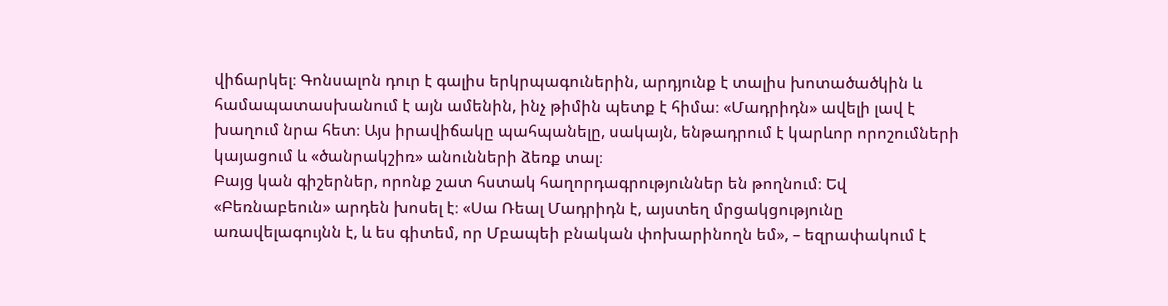վիճարկել։ Գոնսալոն դուր է գալիս երկրպագուներին, արդյունք է տալիս խոտածածկին և համապատասխանում է այն ամենին, ինչ թիմին պետք է հիմա։ «Մադրիդն» ավելի լավ է խաղում նրա հետ։ Այս իրավիճակը պահպանելը, սակայն, ենթադրում է կարևոր որոշումների կայացում և «ծանրակշիռ» անունների ձեռք տալ։
Բայց կան գիշերներ, որոնք շատ հստակ հաղորդագրություններ են թողնում։ Եվ «Բեռնաբեուն» արդեն խոսել է։ «Սա Ռեալ Մադրիդն է, այստեղ մրցակցությունը առավելագույնն է, և ես գիտեմ, որ Մբապեի բնական փոխարինողն եմ», – եզրափակում է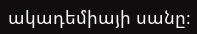ակադեմիայի սանը։